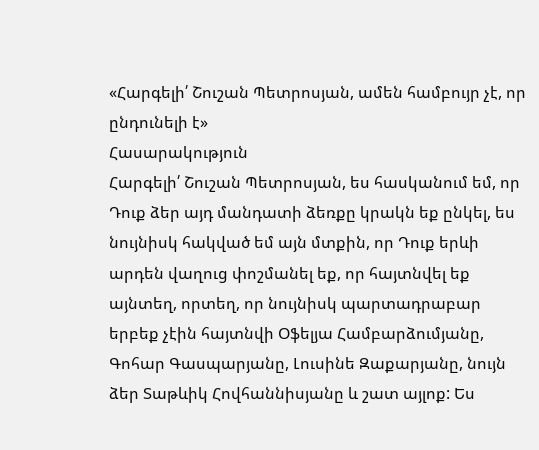«Հարգելի՛ Շուշան Պետրոսյան, ամեն համբույր չէ, որ ընդունելի է»
Հասարակություն
Հարգելի՛ Շուշան Պետրոսյան, ես հասկանում եմ, որ Դուք ձեր այդ մանդատի ձեռքը կրակն եք ընկել, ես նույնիսկ հակված եմ այն մտքին, որ Դուք երևի արդեն վաղուց փոշմանել եք, որ հայտնվել եք այնտեղ, որտեղ, որ նույնիսկ պարտադրաբար երբեք չէին հայտնվի Օֆելյա Համբարձումյանը, Գոհար Գասպարյանը, Լուսինե Զաքարյանը, նույն ձեր Տաթևիկ Հովհաննիսյանը և շատ այլոք: Ես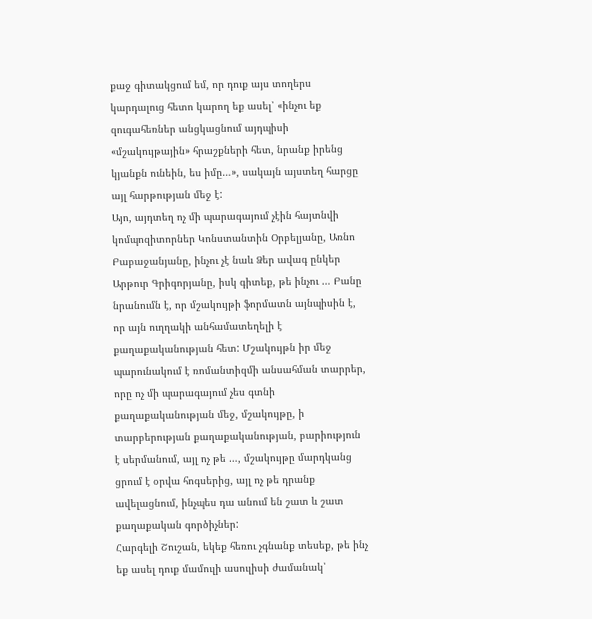քաջ գիտակցում եմ, որ դուք այս տողերս կարդալուց հետո կարող եք ասել՝ «ինչու եք զուգահեռներ անցկացնում այդպիսի «մշակույթային» հրաշքների հետ, նրանք իրենց կյանքն ունեին, ես իմը…», սակայն այստեղ հարցը այլ հարթության մեջ է:
Այո, այդտեղ ոչ մի պարագայում չէին հայտնվի կոմպոզիտորներ Կոնստանտին Օրբելյանը, Առնո Բաբաջանյանը, ինչու չէ նաև Ձեր ավագ ընկեր Արթուր Գրիգորյանը, իսկ գիտեք, թե ինչու … Բանը նրանումն է, որ մշակույթի ֆորմատն այնպիսին է, որ այն ուղղակի անհամատեղելի է քաղաքականության հետ: Մշակույթն իր մեջ պարունակում է ռոմանտիզմի անսահման տարրեր, որը ոչ մի պարագայում չես գտնի քաղաքականության մեջ, մշակույթը, ի տարբերության քաղաքականության, բարիություն է սերմանում, այլ ոչ թե …, մշակույթը մարդկանց ցրում է օրվա հոգսերից, այլ ոչ թե դրանք ավելացնում, ինչպես դա անում են շատ և շատ քաղաքական գործիչներ:
Հարգելի Շուշան, եկեք հեռու չգնանք տեսեք, թե ինչ եք ասել դուք մամուլի ասուլիսի ժամանակ՝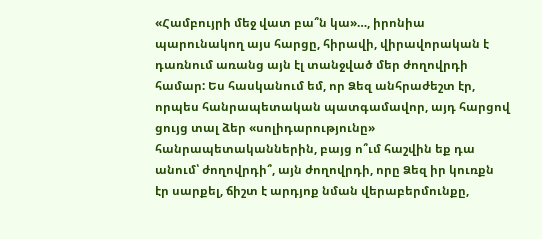«Համբույրի մեջ վատ բա՞ն կա»…, իրոնիա պարունակող այս հարցը, հիրավի, վիրավորական է դառնում առանց այն էլ տանջված մեր ժողովրդի համար: Ես հասկանում եմ, որ Ձեզ անհրաժեշտ էր, որպես հանրապետական պատգամավոր, այդ հարցով ցույց տալ ձեր «սոլիդարությունը» հանրապետականներին, բայց ո՞ւմ հաշվին եք դա անում՝ ժողովրդի՞, այն ժողովրդի, որը Ձեզ իր կուռքն էր սարքել, ճիշտ է արդյոք նման վերաբերմունքը,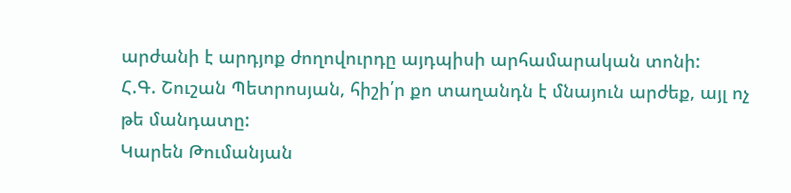արժանի է արդյոք ժողովուրդը այդպիսի արհամարական տոնի:
Հ.Գ. Շուշան Պետրոսյան, հիշի՛ր քո տաղանդն է մնայուն արժեք, այլ ոչ թե մանդատը:
Կարեն Թումանյան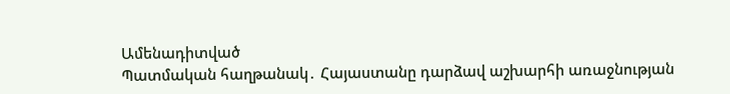Ամենադիտված
Պատմական հաղթանակ․ Հայաստանը դարձավ աշխարհի առաջնության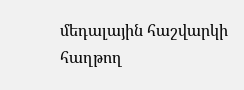մեդալային հաշվարկի հաղթող